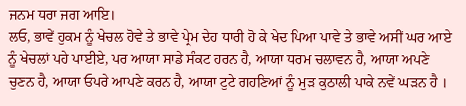ਜਨਮ ਧਰਾ ਜਗ ਆਇ।
ਲਓ, ਭਾਵੇਂ ਹੁਕਮ ਨੂੰ ਖੇਚਲ ਹੋਵੇ ਤੇ ਭਾਵੇ ਪ੍ਰੇਮ ਦੇਹ ਧਾਰੀ ਹੋ ਕੇ ਖੇਦ ਪਿਆ ਪਾਵੇ ਤੇ ਭਾਵੇ ਅਸੀਂ ਘਰ ਆਏ ਨੂੰ ਖੇਚਲਾਂ ਪਹੇ ਪਾਈਏ, ਪਰ ਆਯਾ ਸਾਡੇ ਸੰਕਟ ਹਰਨ ਹੈ, ਆਯਾ ਧਰਮ ਚਲਾਵਨ ਹੈ, ਆਯਾ ਅਪਣੇ ਚੁਣਨ ਹੈ, ਆਯਾ ਓਪਰੇ ਆਪਣੇ ਕਰਨ ਹੈ, ਆਯਾ ਟੁਟੇ ਗਹਣਿਆਂ ਨੂੰ ਮੁੜ ਕੁਠਾਲੀ ਪਾਕੇ ਨਵੇਂ ਘੜਨ ਹੈ ।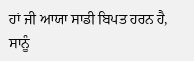ਹਾਂ ਜੀ ਆਯਾ ਸਾਡੀ ਬਿਪਤ ਹਰਨ ਹੈ, ਸਾਨੂੰ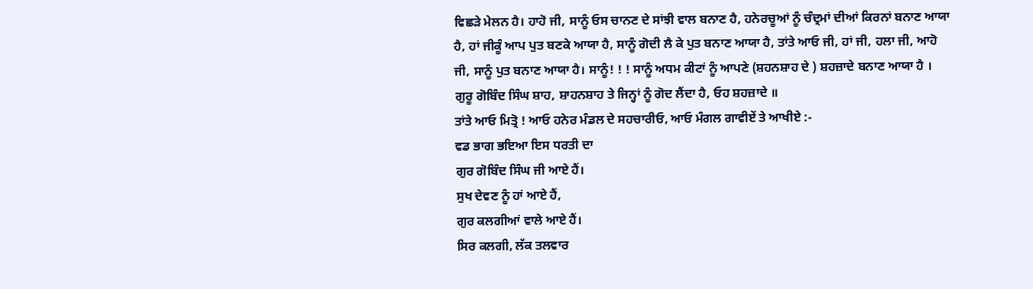ਵਿਛੜੇ ਮੇਲਨ ਹੈ। ਹਾਹੋ ਜੀ, ਸਾਨੂੰ ਓਸ ਚਾਨਣ ਦੇ ਸਾਂਝੀ ਵਾਲ ਬਨਾਣ ਹੈ, ਹਨੇਰਚੂਆਂ ਨੂੰ ਚੰਦ੍ਰਮਾਂ ਦੀਆਂ ਕਿਰਨਾਂ ਬਨਾਣ ਆਯਾ ਹੈ, ਹਾਂ ਜੀਕੂੰ ਆਪ ਪੁਤ ਬਣਕੇ ਆਯਾ ਹੈ, ਸਾਨੂੰ ਗੋਦੀ ਲੈ ਕੇ ਪੁਤ ਬਨਾਣ ਆਯਾ ਹੈ, ਤਾਂਤੇ ਆਓ ਜੀ, ਹਾਂ ਜੀ, ਹਲਾ ਜੀ, ਆਹੋ ਜੀ, ਸਾਨੂੰ ਪੁਤ ਬਨਾਣ ਆਯਾ ਹੈ। ਸਾਨੂੰ! ! ! ਸਾਨੂੰ ਅਧਮ ਕੀਟਾਂ ਨੂੰ ਆਪਣੇ (ਸ਼ਹਨਸ਼ਾਹ ਦੇ ) ਸ਼ਹਜ਼ਾਦੇ ਬਨਾਣ ਆਯਾ ਹੈ । ਗੁਰੂ ਗੋਬਿੰਦ ਸਿੰਘ ਸ਼ਾਹ, ਸ਼ਾਹਨਸ਼ਾਹ ਤੇ ਜਿਨ੍ਹਾਂ ਨੂੰ ਗੋਦ ਲੈਂਦਾ ਹੈ, ਓਹ ਸ਼ਹਜ਼ਾਦੇ ॥
ਤਾਂਤੇ ਆਓ ਮਿਤ੍ਰੋ ! ਆਓ ਹਨੇਰ ਮੰਡਲ ਦੇ ਸਹਚਾਰੀਓ, ਆਓ ਮੰਗਲ ਗਾਵੀਏਂ ਤੇ ਆਖੀਏ :-
ਵਡ ਭਾਗ ਭਇਆ ਇਸ ਧਰਤੀ ਦਾ
ਗੁਰ ਗੋਬਿੰਦ ਸਿੰਘ ਜੀ ਆਏ ਹੈਂ।
ਸੁਖ ਦੇਵਣ ਨੂੰ ਹਾਂ ਆਏ ਹੈਂ,
ਗੁਰ ਕਲਗੀਆਂ ਵਾਲੇ ਆਏ ਹੈਂ।
ਸਿਰ ਕਲਗੀ, ਲੱਕ ਤਲਵਾਰ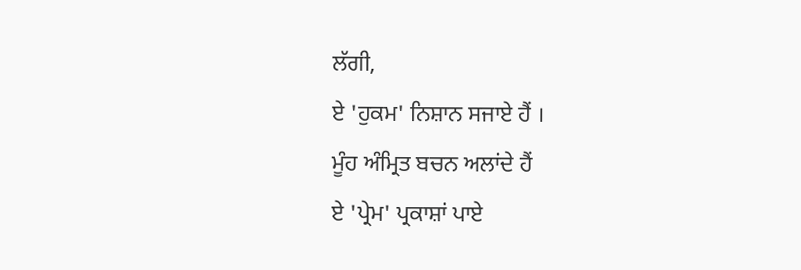ਲੱਗੀ,
ਏ 'ਹੁਕਮ' ਨਿਸ਼ਾਨ ਸਜਾਏ ਹੈਂ ।
ਮੂੰਹ ਅੰਮ੍ਰਿਤ ਬਚਨ ਅਲਾਂਦੇ ਹੈਂ
ਏ 'ਪ੍ਰੇਮ' ਪ੍ਰਕਾਸ਼ਾਂ ਪਾਏ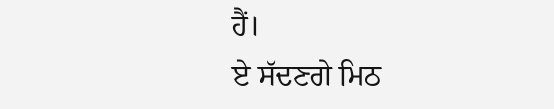ਹੈਂ।
ਏ ਸੱਦਣਗੇ ਮਿਠ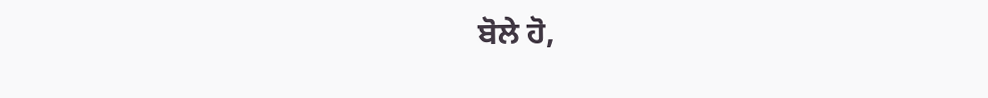ਬੋਲੇ ਹੋ,